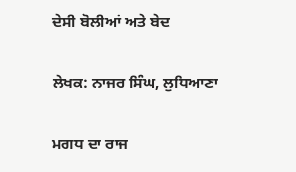ਦੇਸੀ ਬੋਲੀਆਂ ਅਤੇ ਬੇਦ

ਲੇਖਕ: ਨਾਜਰ ਸਿੰਘ, ਲੁਧਿਆਣਾ

ਮਗਧ ਦਾ ਰਾਜ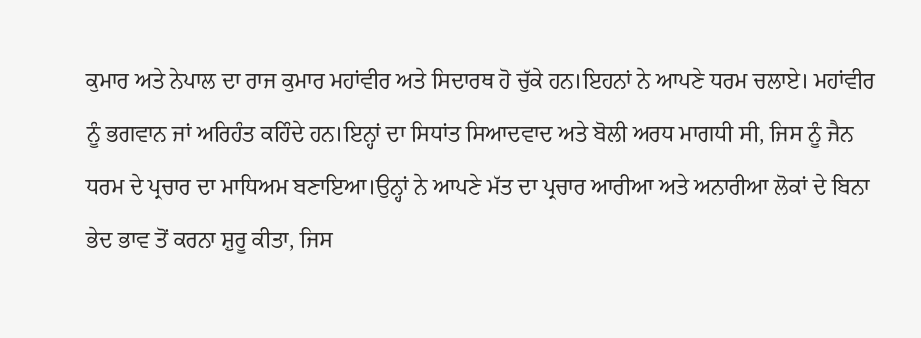ਕੁਮਾਰ ਅਤੇ ਨੇਪਾਲ ਦਾ ਰਾਜ ਕੁਮਾਰ ਮਹਾਂਵੀਰ ਅਤੇ ਸਿਦਾਰਥ ਹੋ ਚੁੱਕੇ ਹਨ।ਇਹਨਾਂ ਨੇ ਆਪਣੇ ਧਰਮ ਚਲਾਏ। ਮਹਾਂਵੀਰ ਨੂੰ ਭਗਵਾਨ ਜਾਂ ਅਰਿਹੰਤ ਕਹਿੰਦੇ ਹਨ।ਇਨ੍ਹਾਂ ਦਾ ਸਿਧਾਂਤ ਸਿਆਦਵਾਦ ਅਤੇ ਬੋਲੀ ਅਰਧ ਮਾਗਧੀ ਸੀ, ਜਿਸ ਨੂੰ ਜੈਨ ਧਰਮ ਦੇ ਪ੍ਰਚਾਰ ਦਾ ਮਾਧਿਅਮ ਬਣਾਇਆ।ਉਨ੍ਹਾਂ ਨੇ ਆਪਣੇ ਮੱਤ ਦਾ ਪ੍ਰਚਾਰ ਆਰੀਆ ਅਤੇ ਅਨਾਰੀਆ ਲੋਕਾਂ ਦੇ ਬਿਨਾ ਭੇਦ ਭਾਵ ਤੋਂ ਕਰਨਾ ਸ਼ੁਰੂ ਕੀਤਾ, ਜਿਸ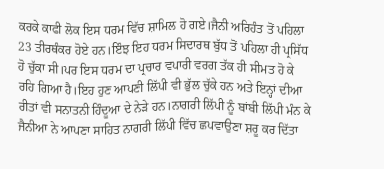ਕਰਕੇ ਕਾਫੀ ਲੋਕ ਇਸ ਧਰਮ ਵਿੱਚ ਸ਼ਾਮਿਲ ਹੋ ਗਏ।ਜੈਨੀ ਅਰਿਹੰਤ ਤੋਂ ਪਹਿਲਾ 23 ਤੀਰਥੰਕਰ ਹੋਏ ਹਨ।ਇੰਝ ਇਹ ਧਰਮ ਸਿਦਾਰਥ ਬੁੱਧ ਤੋਂ ਪਹਿਲਾ ਹੀ ਪ੍ਰਸਿੱਧ ਹੋ ਚੁੱਕਾ ਸੀ।ਪਰ ਇਸ ਧਰਮ ਦਾ ਪ੍ਰਚਾਰ ਵਪਾਰੀ ਵਰਗ ਤੱਕ ਹੀ ਸੀਮਤ ਹੋ ਕੇ ਰਹਿ ਗਿਆ ਹੈ।ਇਹ ਹੁਣ ਆਪਣੀ ਲਿੱਪੀ ਵੀ ਭੁੱਲ ਚੁੱਕੇ ਹਨ ਅਤੇ ਇਨ੍ਹਾਂ ਦੀਆ ਰੀਤਾਂ ਵੀ ਸਨਾਤਨੀ ਹਿੰਦੂਆ ਦੇ ਨੇੜੇ ਹਨ।ਨਾਗਰੀ ਲਿੱਪੀ ਨੂੰ ਬਾਂਬੀ ਲਿੱਪੀ ਮੰਨ ਕੇ ਜੈਨੀਆ ਨੇ ਆਪਣਾ ਸਾਹਿਤ ਨਾਗਰੀ ਲਿੱਪੀ ਵਿੱਚ ਛਪਵਾਉਣਾ ਸ਼ਰੂ ਕਰ ਦਿੱਤਾ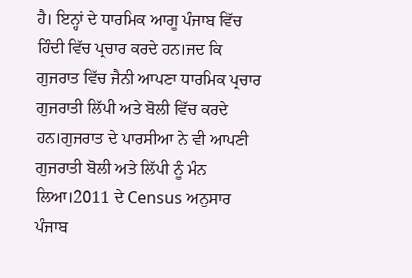ਹੈ। ਇਨ੍ਹਾਂ ਦੇ ਧਾਰਮਿਕ ਆਗੂ ਪੰਜਾਬ ਵਿੱਚ ਹਿੰਦੀ ਵਿੱਚ ਪ੍ਰਚਾਰ ਕਰਦੇ ਹਨ।ਜਦ ਕਿ ਗੁਜਰਾਤ ਵਿੱਚ ਜੈਨੀ ਆਪਣਾ ਧਾਰਮਿਕ ਪ੍ਰਚਾਰ ਗੁਜਰਾਤੀ ਲਿੱਪੀ ਅਤੇ ਬੋਲੀ ਵਿੱਚ ਕਰਦੇ ਹਨ।ਗੁਜਰਾਤ ਦੇ ਪਾਰਸੀਆ ਨੇ ਵੀ ਆਪਣੀ ਗੁਜਰਾਤੀ ਬੋਲੀ ਅਤੇ ਲਿੱਪੀ ਨੂੰ ਮੰਨ ਲਿਆ।2011 ਦੇ Census ਅਨੁਸਾਰ ਪੰਜਾਬ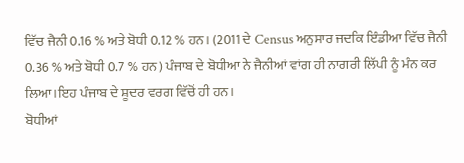ਵਿੱਚ ਜੈਨੀ 0.16 % ਅਤੇ ਬੋਧੀ 0.12 % ਹਨ। (2011 ਦੇ Census ਅਨੁਸਾਰ ਜਦਕਿ ਇੰਡੀਆ ਵਿੱਚ ਜੈਨੀ 0.36 % ਅਤੇ ਬੋਧੀ 0.7 % ਹਨ) ਪੰਜਾਬ ਦੇ ਬੋਧੀਆ ਨੇ ਜੈਨੀਆਂ ਵਾਂਗ ਹੀ ਨਾਗਰੀ ਲਿੱਪੀ ਨੂੰ ਮੰਨ ਕਰ ਲਿਆ।ਇਹ ਪੰਜਾਬ ਦੇ ਸ਼ੂਦਰ ਵਰਗ ਵਿੱਚੋਂ ਹੀ ਹਨ।
ਬੋਧੀਆਂ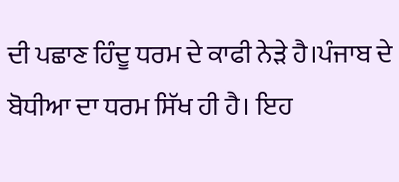ਦੀ ਪਛਾਣ ਹਿੰਦੂ ਧਰਮ ਦੇ ਕਾਫੀ ਨੇੜੇ ਹੈ।ਪੰਜਾਬ ਦੇ ਬੋਧੀਆ ਦਾ ਧਰਮ ਸਿੱਖ ਹੀ ਹੈ। ਇਹ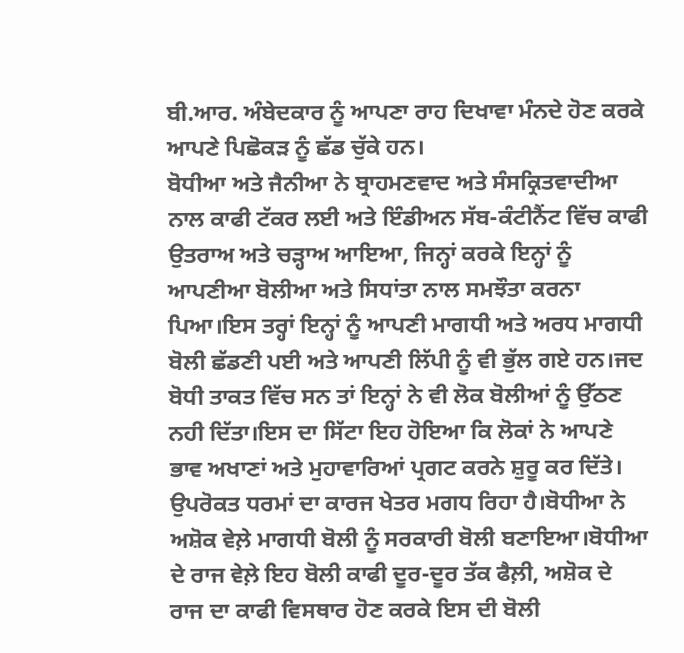ਬੀ.ਆਰ. ਅੰਬੇਦਕਾਰ ਨੂੰ ਆਪਣਾ ਰਾਹ ਦਿਖਾਵਾ ਮੰਨਦੇ ਹੋਣ ਕਰਕੇ ਆਪਣੇ ਪਿਛੋਕੜ ਨੂੰ ਛੱਡ ਚੁੱਕੇ ਹਨ।
ਬੋਧੀਆ ਅਤੇ ਜੈਨੀਆ ਨੇ ਬ੍ਰਾਹਮਣਵਾਦ ਅਤੇ ਸੰਸਕ੍ਰਿਤਵਾਦੀਆ ਨਾਲ ਕਾਫੀ ਟੱਕਰ ਲਈ ਅਤੇ ਇੰਡੀਅਨ ਸੱਬ-ਕੰਟੀਨੈਂਟ ਵਿੱਚ ਕਾਫੀ ਉਤਰਾਅ ਅਤੇ ਚੜ੍ਹਾਅ ਆਇਆ, ਜਿਨ੍ਹਾਂ ਕਰਕੇ ਇਨ੍ਹਾਂ ਨੂੰ ਆਪਣੀਆ ਬੋਲੀਆ ਅਤੇ ਸਿਧਾਂਤਾ ਨਾਲ ਸਮਝੌਤਾ ਕਰਨਾ ਪਿਆ।ਇਸ ਤਰ੍ਹਾਂ ਇਨ੍ਹਾਂ ਨੂੰ ਆਪਣੀ ਮਾਗਧੀ ਅਤੇ ਅਰਧ ਮਾਗਧੀ ਬੋਲੀ ਛੱਡਣੀ ਪਈ ਅਤੇ ਆਪਣੀ ਲਿੱਪੀ ਨੂੰ ਵੀ ਭੁੱਲ ਗਏ ਹਨ।ਜਦ ਬੋਧੀ ਤਾਕਤ ਵਿੱਚ ਸਨ ਤਾਂ ਇਨ੍ਹਾਂ ਨੇ ਵੀ ਲੋਕ ਬੋਲੀਆਂ ਨੂੰ ਉੱਠਣ ਨਹੀ ਦਿੱਤਾ।ਇਸ ਦਾ ਸਿੱਟਾ ਇਹ ਹੋਇਆ ਕਿ ਲੋਕਾਂ ਨੇ ਆਪਣੇ ਭਾਵ ਅਖਾਣਾਂ ਅਤੇ ਮੁਹਾਵਾਰਿਆਂ ਪ੍ਰਗਟ ਕਰਨੇ ਸ਼ੁਰੂ ਕਰ ਦਿੱਤੇ।
ਉਪਰੋਕਤ ਧਰਮਾਂ ਦਾ ਕਾਰਜ ਖੇਤਰ ਮਗਧ ਰਿਹਾ ਹੈ।ਬੋਧੀਆ ਨੇ ਅਸ਼ੋਕ ਵੇਲ਼ੇ ਮਾਗਧੀ ਬੋਲੀ ਨੂੰ ਸਰਕਾਰੀ ਬੋਲੀ ਬਣਾਇਆ।ਬੋਧੀਆ ਦੇ ਰਾਜ ਵੇਲ਼ੇ ਇਹ ਬੋਲੀ ਕਾਫੀ ਦੂਰ-ਦੂਰ ਤੱਕ ਫੈਲ਼ੀ, ਅਸ਼ੋਕ ਦੇ ਰਾਜ ਦਾ ਕਾਫੀ ਵਿਸਥਾਰ ਹੋਣ ਕਰਕੇ ਇਸ ਦੀ ਬੋਲੀ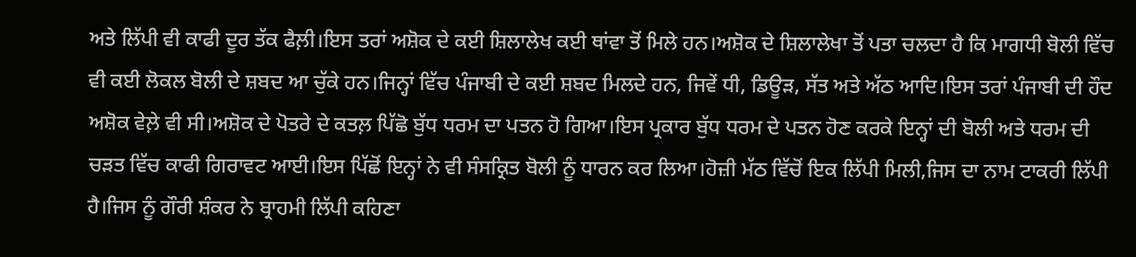ਅਤੇ ਲਿੱਪੀ ਵੀ ਕਾਫੀ ਦੂਰ ਤੱਕ ਫੈਲ਼ੀ।ਇਸ ਤਰਾਂ ਅਸ਼ੋਕ ਦੇ ਕਈ ਸ਼ਿਲਾਲੇਖ ਕਈ ਥਾਂਵਾ ਤੋਂ ਮਿਲੇ ਹਨ।ਅਸ਼ੋਕ ਦੇ ਸ਼ਿਲਾਲੇਖਾ ਤੋਂ ਪਤਾ ਚਲਦਾ ਹੈ ਕਿ ਮਾਗਧੀ ਬੋਲੀ ਵਿੱਚ ਵੀ ਕਈ ਲੋਕਲ ਬੋਲੀ ਦੇ ਸ਼ਬਦ ਆ ਚੁੱਕੇ ਹਨ।ਜਿਨ੍ਹਾਂ ਵਿੱਚ ਪੰਜਾਬੀ ਦੇ ਕਈ ਸ਼ਬਦ ਮਿਲਦੇ ਹਨ, ਜਿਵੇਂ ਧੀ, ਡਿਊੜ, ਸੱਤ ਅਤੇ ਅੱਠ ਆਦਿ।ਇਸ ਤਰਾਂ ਪੰਜਾਬੀ ਦੀ ਹੌਦ ਅਸ਼ੋਕ ਵੇਲ਼ੇ ਵੀ ਸੀ।ਅਸ਼ੋਕ ਦੇ ਪੋਤਰੇ ਦੇ ਕਤਲ਼ ਪਿੱਛੋ ਬੁੱਧ ਧਰਮ ਦਾ ਪਤਨ ਹੋ ਗਿਆ।ਇਸ ਪ੍ਰਕਾਰ ਬੁੱਧ ਧਰਮ ਦੇ ਪਤਨ ਹੋਣ ਕਰਕੇ ਇਨ੍ਹਾਂ ਦੀ ਬੋਲੀ ਅਤੇ ਧਰਮ ਦੀ ਚੜਤ ਵਿੱਚ ਕਾਫੀ ਗਿਰਾਵਟ ਆਈ।ਇਸ ਪਿੱਛੋਂ ਇਨ੍ਹਾਂ ਨੇ ਵੀ ਸੰਸਕ੍ਰਿਤ ਬੋਲੀ ਨੂੰ ਧਾਰਨ ਕਰ ਲਿਆ।ਹੋਜ਼ੀ ਮੱਠ ਵਿੱਚੋਂ ਇਕ ਲਿੱਪੀ ਮਿਲੀ,ਜਿਸ ਦਾ ਨਾਮ ਟਾਕਰੀ ਲਿੱਪੀ ਹੈ।ਜਿਸ ਨੂੰ ਗੌਰੀ ਸ਼ੰਕਰ ਨੇ ਬ੍ਰਾਹਮੀ ਲਿੱਪੀ ਕਹਿਣਾ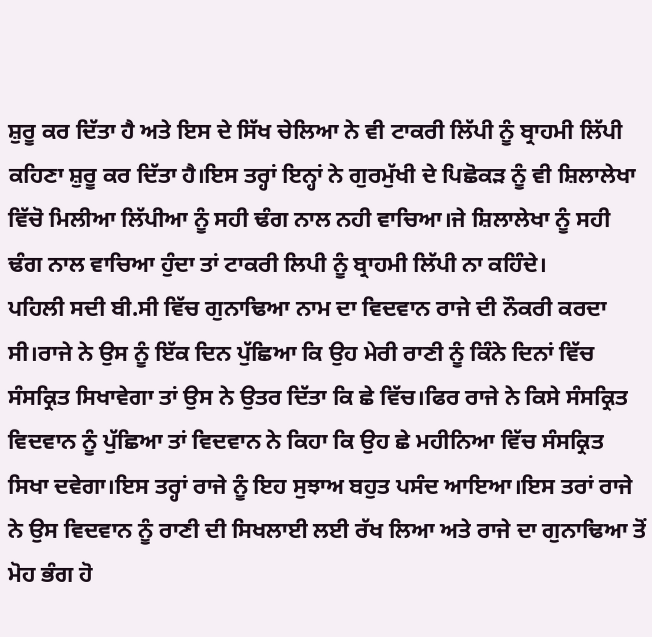ਸ਼ੁਰੂ ਕਰ ਦਿੱਤਾ ਹੈ ਅਤੇ ਇਸ ਦੇ ਸਿੱਖ ਚੇਲਿਆ ਨੇ ਵੀ ਟਾਕਰੀ ਲਿੱਪੀ ਨੂੰ ਬ੍ਰਾਹਮੀ ਲਿੱਪੀ ਕਹਿਣਾ ਸ਼ੁਰੂ ਕਰ ਦਿੱਤਾ ਹੈ।ਇਸ ਤਰ੍ਹਾਂ ਇਨ੍ਹਾਂ ਨੇ ਗੁਰਮੁੱਖੀ ਦੇ ਪਿਛੋਕੜ ਨੂੰ ਵੀ ਸ਼ਿਲਾਲੇਖਾ ਵਿੱਚੋ ਮਿਲੀਆ ਲਿੱਪੀਆ ਨੂੰ ਸਹੀ ਢੰਗ ਨਾਲ ਨਹੀ ਵਾਚਿਆ।ਜੇ ਸ਼ਿਲਾਲੇਖਾ ਨੂੰ ਸਹੀ ਢੰਗ ਨਾਲ ਵਾਚਿਆ ਹੁੰਦਾ ਤਾਂ ਟਾਕਰੀ ਲਿਪੀ ਨੂੰ ਬ੍ਰਾਹਮੀ ਲਿੱਪੀ ਨਾ ਕਹਿੰਦੇ।
ਪਹਿਲੀ ਸਦੀ ਬੀ.ਸੀ ਵਿੱਚ ਗੁਨਾਢਿਆ ਨਾਮ ਦਾ ਵਿਦਵਾਨ ਰਾਜੇ ਦੀ ਨੌਕਰੀ ਕਰਦਾ ਸੀ।ਰਾਜੇ ਨੇ ਉਸ ਨੂੰ ਇੱਕ ਦਿਨ ਪੁੱਛਿਆ ਕਿ ਉਹ ਮੇਰੀ ਰਾਣੀ ਨੂੰ ਕਿੰਨੇ ਦਿਨਾਂ ਵਿੱਚ ਸੰਸਕ੍ਰਿਤ ਸਿਖਾਵੇਗਾ ਤਾਂ ਉਸ ਨੇ ਉਤਰ ਦਿੱਤਾ ਕਿ ਛੇ ਵਿੱਚ।ਫਿਰ ਰਾਜੇ ਨੇ ਕਿਸੇ ਸੰਸਕ੍ਰਿਤ ਵਿਦਵਾਨ ਨੂੰ ਪੁੱਛਿਆ ਤਾਂ ਵਿਦਵਾਨ ਨੇ ਕਿਹਾ ਕਿ ਉਹ ਛੇ ਮਹੀਨਿਆ ਵਿੱਚ ਸੰਸਕ੍ਰਿਤ ਸਿਖਾ ਦਵੇਗਾ।ਇਸ ਤਰ੍ਹਾਂ ਰਾਜੇ ਨੂੰ ਇਹ ਸੁਝਾਅ ਬਹੁਤ ਪਸੰਦ ਆਇਆ।ਇਸ ਤਰਾਂ ਰਾਜੇ ਨੇ ਉਸ ਵਿਦਵਾਨ ਨੂੰ ਰਾਣੀ ਦੀ ਸਿਖਲਾਈ ਲਈ ਰੱਖ ਲਿਆ ਅਤੇ ਰਾਜੇ ਦਾ ਗੁਨਾਢਿਆ ਤੋਂ ਮੋਹ ਭੰਗ ਹੋ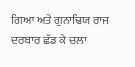ਗਿਆ ਅਤੇ ਗੁਨਾਢਿਯ ਰਾਜ ਦਰਬਾਰ ਛੱਡ ਕੇ ਚਲਾ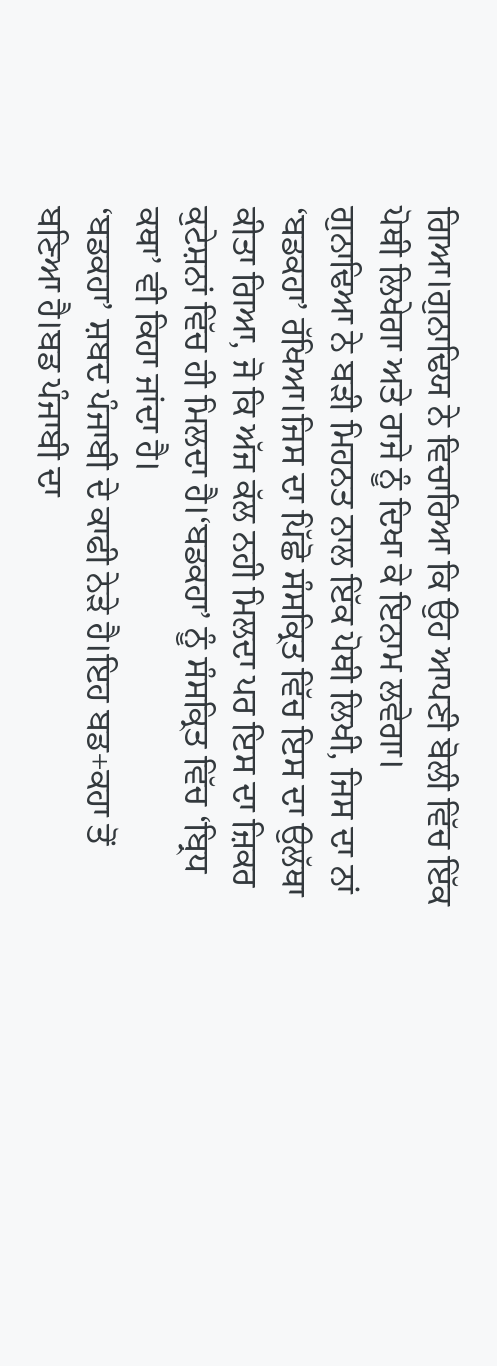ਗਿਆ।ਗੁਨਾਢਿਯ ਨੇ ਵਿਚਾਰਿਆ ਕਿ ਉਹ ਆਪਣੀ ਬੋਲੀ ਵਿੱਚ ਇੱਕ ਪੋਥੀ ਲਿਖੇਗਾ ਅਤੇ ਰਾਜੇ ਨੂੰ ਦਿਖਾ ਕੇ ਇਨਾਮ ਲਵੇਗਾ।
ਗੁਨਾਢਿਆ ਨੇ ਬੜੀ ਮਿਹਨਤ ਨਾਲ ਇੱਕ ਪੋਥੀ ਲਿਖੀ, ਜਿਸ ਦਾ ਨਾਂ ‘ਬਡਕਹਾ’ ਰੱਖਿਆ।ਜਿਸ ਦਾ ਪਿੱਛੋ ਸੰਸਕ੍ਰਿਤ ਵਿੱਚ ਇਸ ਦਾ ਉਲੱਥਾ ਕੀਤਾ ਗਿਆ, ਜੋ ਕਿ ਅੱਜ ਕੱਲ ਨਹੀ ਮਿਲਦਾ ਪਰ ਇਸ ਦਾ ਜ਼ਿਕਰ ਕੁਟੇਸ਼ਨਾਂ ਵਿੱਚ ਹੀ ਮਿਲਦਾ ਹੈ।‘ਬਡਕਹਾ’ ਨੂੰ ਸੰਸਕ੍ਰਿਤ ਵਿੱਚ ‘ਬ੍ਰਿਧ ਕਥਾ’ ਵੀ ਕਿਹਾ ਜਾਂਦਾ ਹੈ।
‘ਬਡਕਹਾ’ ਸ਼ਬਦ ਪੰਜਾਬੀ ਦੇ ਕਾਫੀ ਨੇੜੇ ਹੈ।ਇਹ ਬਡ+ਕਹਾ ਤੋਂ ਬਣਿਆ ਹੈ।ਬਡ ਪੰਜਾਬੀ ਦਾ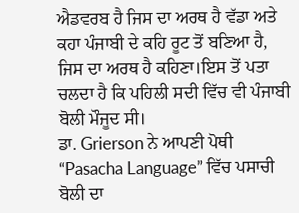ਐਡਵਰਬ ਹੈ ਜਿਸ ਦਾ ਅਰਥ ਹੈ ਵੱਡਾ ਅਤੇ ਕਹਾ ਪੰਜਾਬੀ ਦੇ ਕਹਿ ਰੂਟ ਤੋਂ ਬਣਿਆ ਹੈ, ਜਿਸ ਦਾ ਅਰਥ ਹੈ ਕਹਿਣਾ।ਇਸ ਤੋਂ ਪਤਾ ਚਲਦਾ ਹੈ ਕਿ ਪਹਿਲੀ ਸਦੀ ਵਿੱਚ ਵੀ ਪੰਜਾਬੀ ਬੋਲੀ ਮੌਜੂਦ ਸੀ।
ਡਾ. Grierson ਨੇ ਆਪਣੀ ਪੋਥੀ “Pasacha Language” ਵਿੱਚ ਪਸਾਚੀ ਬੋਲੀ ਦਾ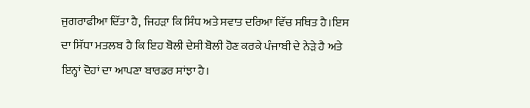ਜੁਗਰਾਫੀਆ ਦਿੱਤਾ ਹੈ, ਜਿਹੜਾ ਕਿ ਸਿੰਧ ਅਤੇ ਸਵਾਤ ਦਰਿਆ ਵਿੱਚ ਸਥਿਤ ਹੈ।ਇਸ ਦਾ ਸਿੱਧਾ ਮਤਲਬ ਹੈ ਕਿ ਇਹ ਬੋਲੀ ਦੇਸੀ ਬੋਲੀ ਹੋਣ ਕਰਕੇ ਪੰਜਾਬੀ ਦੇ ਨੇੜੇ ਹੈ ਅਤੇ ਇਨ੍ਹਾਂ ਦੋਹਾਂ ਦਾ ਆਪਣਾ ਬਾਰਡਰ ਸਾਂਝਾ ਹੈ।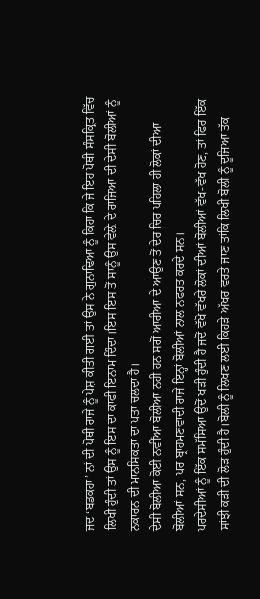ਜਦ ‘ਬਡਕਹਾ’ ਨਾਂ ਦੀ ਪੋਥੀ ਰਾਜੇ ਨੂੰ ਪੇਸ਼ ਕੀਤੀ ਗਈ ਤਾਂ ਉਸ ਨੇ ਗੁਨਾਢਿਆ ਨੂੰ ਕਿਹਾ ਕਿ ਜੇ ਇਹ ਪੋਥੀ ਸੰਸਕ੍ਰਿਤ ਵਿੱਚ ਲਿਖੀ ਹੁੰਦੀ ਤਾਂ ਉਸ ਨੂੰ ਇਸ ਦਾ ਕਾਫੀ ਇਨਾਮ ਦਿੰਦਾ।ਇਸ ਇਸ ਤੋਂ ਸਾਨੂੰ ਉਸ ਵੇਲ਼ੇ ਦੇ ਰਾਜਿਆ ਦੀ ਦੇਸੀ ਬੋਲੀਆਂ ਨੂੰ ਨਕਾਰਨ ਦੀ ਮਾਨਸਿਕਤਾ ਦਾ ਪਤਾ ਚਲਦਾ ਹੈ।
ਦੇਸੀ ਬੋਲੀਆ ਕੋਈ ਨਵੀਂਆ ਬੋਲੀਆ ਨਹੀ ਹਨ ਸਗੋਂ ਆਰੀਆ ਦੇ ਆਉਣ ਤੋਂ ਦੇਰ ਚਿਰ ਪਹਿਲਾ ਹੀ ਲੋਕਾਂ ਦੀਆ ਬੋਲੀਆਂ ਸਨ, ਪਰ ਬ੍ਰਾਹਮਣਵਾਦੀ ਰਾਜੇ ਇਨ੍ਹਾਂ ਬੋਲੀਆਂ ਨਾਲ ਨਫਰਤ ਕਰਦੇ ਸਨ।
ਪਰਦੇਸੀਆਂ ਨੂੰ ਇੱਕ ਸਮੱਸਿਆ ਉਦੋਂ ਖੜੀ ਹੁੰਦੀ ਹੈ ਜਦੋਂ ਵੱਖੋ ਵੱਖਰੇ ਲੋਕਾਂ ਦੀਆਂ ਬੋਲੀਆਂ ਵੱਖ-ਵੱਖ ਹੋਣ, ਤਾਂ ਫਿਰ ਇੱਕ ਸਾਂਝੀ ਕੜੀ ਦੀ ਲੋੜ ਹੁੰਦੀ ਹੈ।ਬੋਲੀ ਨੂੰ ਲਿਖਣ ਲਈ ਕਿਹੜੇ ਅੱਖਰ ਵਰਤੇ ਜਾਣ ਤਾਂਕਿ ਲਿਖੀ ਬੋਲੀ ਨੂੰ ਦੂਜਿਆ ਤੱਕ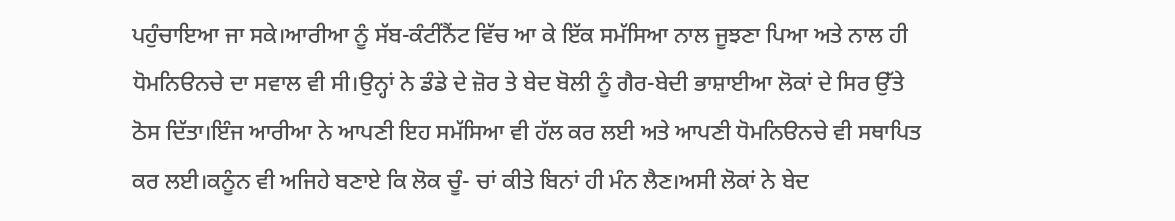ਪਹੁੰਚਾਇਆ ਜਾ ਸਕੇ।ਆਰੀਆ ਨੂੰ ਸੱਬ-ਕੰਟੀਂਨੈਂਟ ਵਿੱਚ ਆ ਕੇ ਇੱਕ ਸਮੱਸਿਆ ਨਾਲ ਜੂਝਣਾ ਪਿਆ ਅਤੇ ਨਾਲ ਹੀ ਧੋਮਨਿੳਨਚੇ ਦਾ ਸਵਾਲ ਵੀ ਸੀ।ਉਨ੍ਹਾਂ ਨੇ ਡੰਡੇ ਦੇ ਜ਼ੋਰ ਤੇ ਬੇਦ ਬੋਲੀ ਨੂੰ ਗੈਰ-ਬੇਦੀ ਭਾਸ਼ਾਈਆ ਲੋਕਾਂ ਦੇ ਸਿਰ ਉੱਤੇ ਠੋਸ ਦਿੱਤਾ।ਇੰਜ ਆਰੀਆ ਨੇ ਆਪਣੀ ਇਹ ਸਮੱਸਿਆ ਵੀ ਹੱਲ ਕਰ ਲਈ ਅਤੇ ਆਪਣੀ ਧੋਮਨਿੳਨਚੇ ਵੀ ਸਥਾਪਿਤ ਕਰ ਲਈ।ਕਨੂੰਨ ਵੀ ਅਜਿਹੇ ਬਣਾਏ ਕਿ ਲੋਕ ਚੂੰ- ਚਾਂ ਕੀਤੇ ਬਿਨਾਂ ਹੀ ਮੰਨ ਲੈਣ।ਅਸੀ ਲੋਕਾਂ ਨੇ ਬੇਦ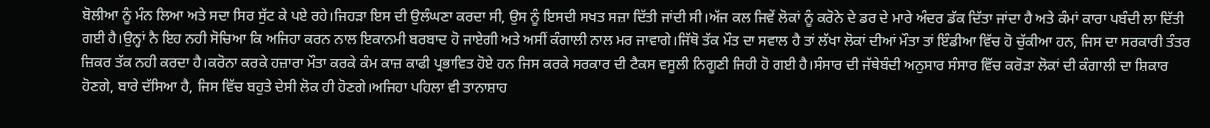ਬੋਲੀਆ ਨੂੰ ਮੰਨ ਲਿਆ ਅਤੇ ਸਦਾ ਸਿਰ ਸੁੱਟ ਕੇ ਪਏ ਰਹੇ।ਜਿਹੜਾ ਇਸ ਦੀ ਉਲੰਘਣਾ ਕਰਦਾ ਸੀ, ਉਸ ਨੂੰ ਇਸਦੀ ਸਖਤ ਸਜ਼ਾ ਦਿੱਤੀ ਜਾਂਦੀ ਸੀ।ਅੱਜ ਕਲ ਜਿਵੇਂ ਲੋਕਾਂ ਨੂੰ ਕਰੋਨੇ ਦੇ ਡਰ ਦੇ ਮਾਰੇ ਅੰਦਰ ਡੱਕ ਦਿੱਤਾ ਜਾਂਦਾ ਹੈ ਅਤੇ ਕੰਮਾਂ ਕਾਰਾ ਪਬੰਦੀ ਲਾ ਦਿੱਤੀ ਗਈ ਹੈ।ਉਨ੍ਹਾਂ ਨੈ ਇਹ ਨਹੀ ਸੋਚਿਆ ਕਿ ਅਜਿਹਾ ਕਰਨ ਨਾਲ ਇਕਾਨਮੀ ਬਰਬਾਦ ਹੋ ਜਾਏਗੀ ਅਤੇ ਅਸੀਂ ਕੰਗਾਲੀ ਨਾਲ ਮਰ ਜਾਵਾਗੇ।ਜਿੱਥੋ ਤੱਕ ਮੌਤ ਦਾ ਸਵਾਲ ਹੈ ਤਾਂ ਲੱਖਾ ਲੋਕਾਂ ਦੀਆਂ ਮੌਤਾ ਤਾਂ ਇੰਡੀਆ ਵਿੱਚ ਹੋ ਚੁੱਕੀਆ ਹਨ, ਜਿਸ ਦਾ ਸਰਕਾਰੀ ਤੰਤਰ ਜ਼ਿਕਰ ਤੱਕ ਨਹੀ ਕਰਦਾ ਹੈ।ਕਰੋਨਾ ਕਰਕੇ ਹਜ਼ਾਰਾ ਮੌਤਾ ਕਰਕੇ ਕੰਮ ਕਾਜ਼ ਕਾਫੀ ਪ੍ਰਭਾਵਿਤ ਹੋਏ ਹਨ ਜਿਸ ਕਰਕੇ ਸਰਕਾਰ ਦੀ ਟੈਕਸ ਵਸੂਲੀ ਨਿਗੂਣੀ ਜਿਹੀ ਹੋ ਗਈ ਹੈ।ਸੰਸਾਰ ਦੀ ਜੱਥੇਬੰਦੀ ਅਨੁਸਾਰ ਸੰਸਾਰ ਵਿੱਚ ਕਰੋੜਾ ਲੋਕਾਂ ਦੀ ਕੰਗਾਲੀ ਦਾ ਸ਼ਿਕਾਰ ਹੋਣਗੇ, ਬਾਰੇ ਦੱਸਿਆ ਹੈ, ਜਿਸ ਵਿੱਚ ਬਹੁਤੇ ਦੇਸੀ ਲੋਕ ਹੀ ਹੋਣਗੇ।ਅਜਿਹਾ ਪਹਿਲਾ ਵੀ ਤਾਨਾਸ਼ਾਹ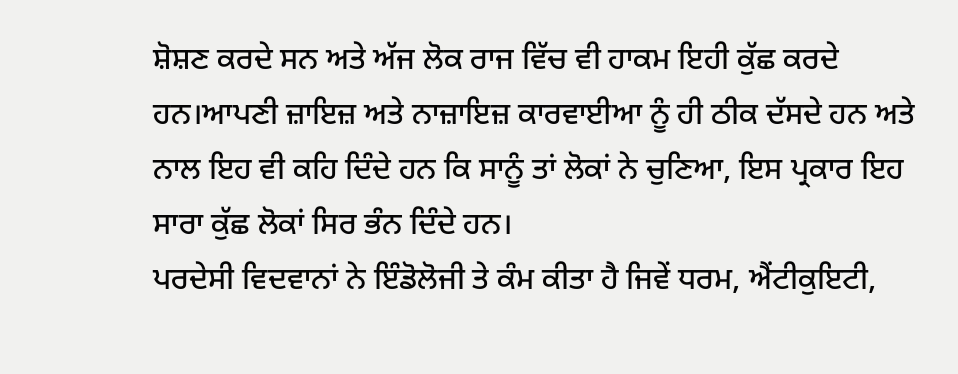ਸ਼ੋਸ਼ਣ ਕਰਦੇ ਸਨ ਅਤੇ ਅੱਜ ਲੋਕ ਰਾਜ ਵਿੱਚ ਵੀ ਹਾਕਮ ਇਹੀ ਕੁੱਛ ਕਰਦੇ ਹਨ।ਆਪਣੀ ਜ਼ਾਇਜ਼ ਅਤੇ ਨਾਜ਼ਾਇਜ਼ ਕਾਰਵਾਈਆ ਨੂੰ ਹੀ ਠੀਕ ਦੱਸਦੇ ਹਨ ਅਤੇ ਨਾਲ ਇਹ ਵੀ ਕਹਿ ਦਿੰਦੇ ਹਨ ਕਿ ਸਾਨੂੰ ਤਾਂ ਲੋਕਾਂ ਨੇ ਚੁਣਿਆ, ਇਸ ਪ੍ਰਕਾਰ ਇਹ ਸਾਰਾ ਕੁੱਛ ਲੋਕਾਂ ਸਿਰ ਭੰਨ ਦਿੰਦੇ ਹਨ।
ਪਰਦੇਸੀ ਵਿਦਵਾਨਾਂ ਨੇ ਇੰਡੋਲੋਜੀ ਤੇ ਕੰਮ ਕੀਤਾ ਹੈ ਜਿਵੇਂ ਧਰਮ, ਐਂਟੀਕੁਇਟੀ,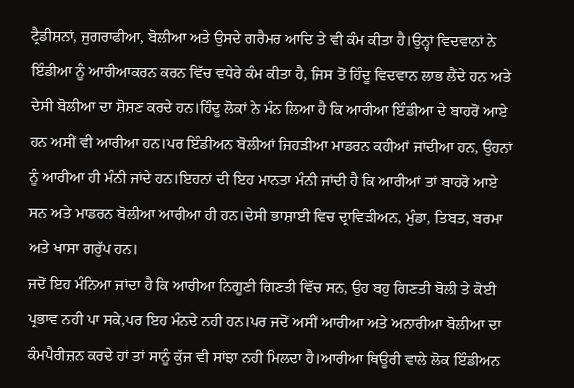ਟ੍ਰੈਡੀਸ਼ਨਾਂ, ਜੁਗਰਾਫੀਆ, ਬੋਲੀਆ ਅਤੇ ਉਸਦੇ ਗਰੈਮਰ ਆਦਿ ਤੇ ਵੀ ਕੰਮ ਕੀਤਾ ਹੈ।ਉਨ੍ਹਾਂ ਵਿਦਵਾਨਾਂ ਨੇ ਇੰਡੀਆ ਨੂੰ ਆਰੀਆਕਰਨ ਕਰਨ ਵਿੱਚ ਵਧੇਰੇ ਕੰਮ ਕੀਤਾ ਹੈ, ਜਿਸ ਤੋਂ ਹਿੰਦੂ ਵਿਦਵਾਨ ਲਾਭ ਲੈਂਦੇ ਹਨ ਅਤੇ ਦੇਸੀ ਬੋਲੀਆ ਦਾ ਸ਼ੋਸ਼ਣ ਕਰਦੇ ਹਨ।ਹਿੰਦੂ ਲੋਕਾਂ ਨੇ ਮੰਨ ਲਿਆ ਹੈ ਕਿ ਆਰੀਆ ਇੰਡੀਆ ਦੇ ਬਾਹਰੋਂ ਆਏ ਹਨ ਅਸੀਂ ਵੀ ਆਰੀਆ ਹਨ।ਪਰ ਇੰਡੀਅਨ ਬੋਲੀਆਂ ਜਿਹੜੀਆ ਮਾਡਰਨ ਕਹੀਆਂ ਜਾਂਦੀਆ ਹਨ, ਉਹਨਾਂ ਨੂੰ ਆਰੀਆ ਹੀ ਮੰਨੀ ਜਾਂਦੇ ਹਨ।ਇਹਨਾਂ ਦੀ ਇਹ ਮਾਨਤਾ ਮੰਨੀ ਜਾਂਦੀ ਹੈ ਕਿ ਆਰੀਆਂ ਤਾਂ ਬਾਹਰੋ ਆਏ ਸਨ ਅਤੇ ਮਾਡਰਨ ਬੋਲੀਆ ਆਰੀਆ ਹੀ ਹਨ।ਦੇਸੀ ਭਾਸ਼ਾਈ ਵਿਚ ਦ੍ਰਾਵਿੜੀਅਨ, ਮੁੰਡਾ, ਤਿਬਤ, ਬਰਮਾ ਅਤੇ ਖਾਸਾ ਗਰੁੱਪ ਹਨ।
ਜਦੋਂ ਇਹ ਮੰਨਿਆ ਜਾਂਦਾ ਹੈ ਕਿ ਆਰੀਆ ਨਿਗੂਣੀ ਗਿਣਤੀ ਵਿੱਚ ਸਨ, ਉਹ ਬਹੁ ਗਿਣਤੀ ਬੋਲੀ ਤੇ ਕੋਈ ਪ੍ਰਭਾਵ ਨਹੀ ਪਾ ਸਕੇ,ਪਰ ਇਹ ਮੰਨਦੇ ਨਹੀ ਹਨ।ਪਰ ਜਦੋਂ ਅਸੀਂ ਆਰੀਆ ਅਤੇ ਅਨਾਰੀਆ ਬੋਲੀਆ ਦਾ ਕੰਮਪੈਰੀਜ਼ਨ ਕਰਦੇ ਹਾਂ ਤਾਂ ਸਾਨੂੰ ਕੁੱਜ ਵੀ ਸਾਂਝਾ ਨਹੀ ਮਿਲਦਾ ਹੈ।ਆਰੀਆ ਥਿਊਰੀ ਵਾਲੇ ਲੋਕ ਇੰਡੀਅਨ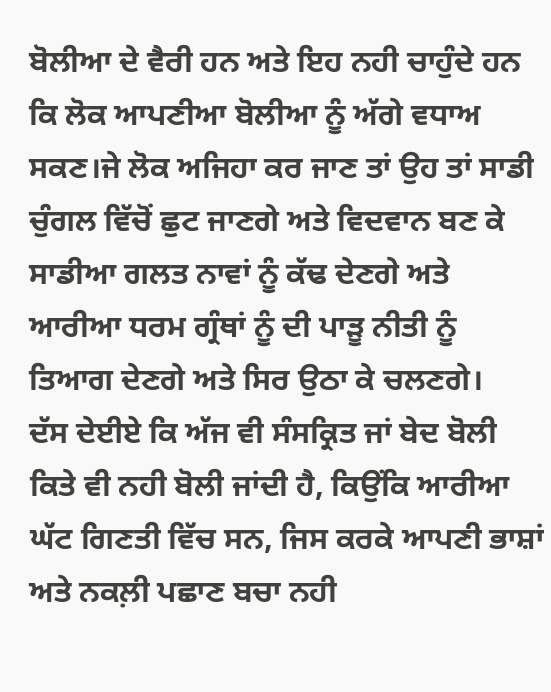ਬੋਲੀਆ ਦੇ ਵੈਰੀ ਹਨ ਅਤੇ ਇਹ ਨਹੀ ਚਾਹੁੰਦੇ ਹਨ ਕਿ ਲੋਕ ਆਪਣੀਆ ਬੋਲੀਆ ਨੂੰ ਅੱਗੇ ਵਧਾਅ ਸਕਣ।ਜੇ ਲੋਕ ਅਜਿਹਾ ਕਰ ਜਾਣ ਤਾਂ ਉਹ ਤਾਂ ਸਾਡੀ ਚੁੰਗਲ ਵਿੱਚੋਂ ਛੁਟ ਜਾਣਗੇ ਅਤੇ ਵਿਦਵਾਨ ਬਣ ਕੇ ਸਾਡੀਆ ਗਲਤ ਨਾਵਾਂ ਨੂੰ ਕੱਢ ਦੇਣਗੇ ਅਤੇ ਆਰੀਆ ਧਰਮ ਗ੍ਰੰਥਾਂ ਨੂੰ ਦੀ ਪਾੜੂ ਨੀਤੀ ਨੂੰ ਤਿਆਗ ਦੇਣਗੇ ਅਤੇ ਸਿਰ ਉਠਾ ਕੇ ਚਲਣਗੇ।
ਦੱਸ ਦੇਈਏ ਕਿ ਅੱਜ ਵੀ ਸੰਸਕ੍ਰਿਤ ਜਾਂ ਬੇਦ ਬੋਲੀ ਕਿਤੇ ਵੀ ਨਹੀ ਬੋਲੀ ਜਾਂਦੀ ਹੈ, ਕਿਉਂਕਿ ਆਰੀਆ ਘੱਟ ਗਿਣਤੀ ਵਿੱਚ ਸਨ, ਜਿਸ ਕਰਕੇ ਆਪਣੀ ਭਾਸ਼ਾਂ ਅਤੇ ਨਕਲ਼ੀ ਪਛਾਣ ਬਚਾ ਨਹੀ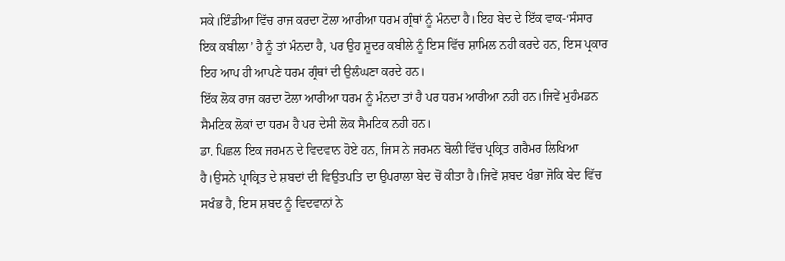ਸਕੇ।ਇੰਡੀਆ ਵਿੱਚ ਰਾਜ ਕਰਦਾ ਟੋਲਾ ਆਰੀਆ ਧਰਮ ਗ੍ਰੰਥਾਂ ਨੂੰ ਮੰਨਦਾ ਹੈ।ਇਹ ਬੇਦ ਦੇ ਇੱਕ ਵਾਕ-‘ਸੰਸਾਰ ਇਕ ਕਬੀਲਾ’ ਹੈ ਨੂੰ ਤਾਂ ਮੰਨਦਾ ਹੈ, ਪਰ ਉਹ ਸ਼ੂਦਰ ਕਬੀਲੇ ਨੂੰ ਇਸ ਵਿੱਚ ਸ਼ਾਮਿਲ ਨਹੀ ਕਰਦੇ ਹਨ, ਇਸ ਪ੍ਰਕਾਰ ਇਹ ਆਪ ਹੀ ਆਪਣੇ ਧਰਮ ਗ੍ਰੰਥਾਂ ਦੀ ਉਲੰਘਣਾ ਕਰਦੇ ਹਨ।
ਇੱਕ ਲੋਕ ਰਾਜ ਕਰਦਾ ਟੋਲਾ ਆਰੀਆ ਧਰਮ ਨੂੰ ਮੰਨਦਾ ਤਾਂ ਹੈ ਪਰ ਧਰਮ ਆਰੀਆ ਨਹੀ ਹਨ।ਜਿਵੇਂ ਮੁਹੰਮਡਨ ਸੈਮਟਿਕ ਲੋਕਾਂ ਦਾ ਧਰਮ ਹੈ ਪਰ ਦੇਸੀ ਲੋਕ ਸੈਮਟਿਕ ਨਹੀ ਹਨ।
ਡਾ. ਪਿਛਲ ਇਕ ਜਰਮਨ ਦੇ ਵਿਦਵਾਨ ਹੋਏ ਹਨ, ਜਿਸ ਨੇ ਜਰਮਨ ਬੋਲੀ ਵਿੱਚ ਪ੍ਰਕ੍ਰਿਤ ਗਰੈਮਰ ਲਿਖਿਆ ਹੈ।ਉਸਨੇ ਪ੍ਰਾਕ੍ਰਿਤ ਦੇ ਸ਼ਬਦਾਂ ਦੀ ਵਿਉਤਪਤਿ ਦਾ ਉਪਰਾਲਾ ਬੇਦ ਚੋਂ ਕੀਤਾ ਹੈ।ਜਿਵੇਂ ਸ਼ਬਦ ਖੰਭਾ ਜੋਕਿ ਬੇਦ ਵਿੱਚ ਸਖੰਭ ਹੈ, ਇਸ ਸ਼ਬਦ ਨੂੰ ਵਿਦਵਾਨਾਂ ਨੇ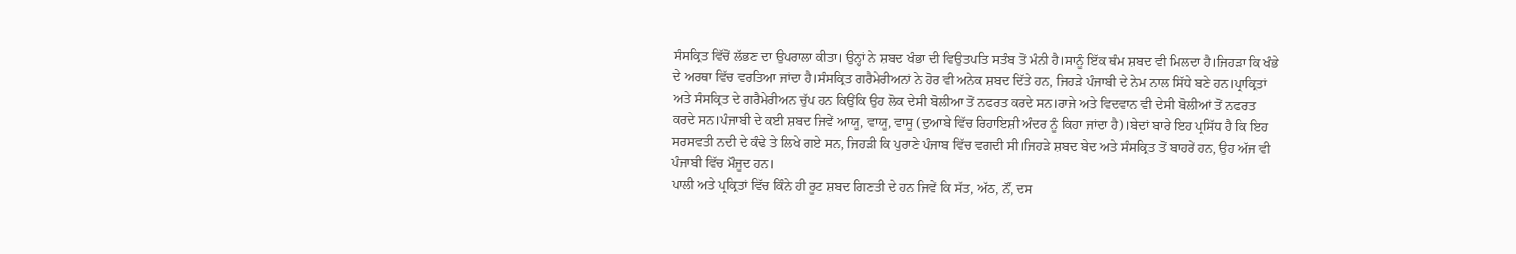ਸੰਸਕ੍ਰਿਤ ਵਿੱਚੋਂ ਲੱਭਣ ਦਾ ਉਪਰਾਲਾ ਕੀਤਾ। ਉਨ੍ਹਾਂ ਨੇ ਸ਼ਬਦ ਖੰਭਾ ਦੀ ਵਿਉਤਪਤਿ ਸਤੰਬ ਤੋਂ ਮੰਨੀ ਹੈ।ਸਾਨੂੰ ਇੱਕ ਥੰਮ ਸ਼ਬਦ ਵੀ ਮਿਲਦਾ ਹੈ।ਜਿਹੜਾ ਕਿ ਖੰਭੇ ਦੇ ਅਰਥਾ ਵਿੱਚ ਵਰਤਿਆ ਜਾਂਦਾ ਹੈ।ਸੰਸਕ੍ਰਿਤ ਗਰੈਮੇਰੀਅਨਾਂ ਨੇ ਹੋਰ ਵੀ ਅਨੇਕ ਸ਼ਬਦ ਦਿੱਤੇ ਹਨ, ਜਿਹੜੇ ਪੰਜਾਬੀ ਦੇ ਨੇਮ ਨਾਲ ਸਿੱਧੇ ਬਣੇ ਹਨ।ਪ੍ਰਾਕ੍ਰਿਤਾਂ ਅਤੇ ਸੰਸਕ੍ਰਿਤ ਦੇ ਗਰੈਮੇਰੀਅਨ ਚੁੱਪ ਹਨ ਕਿਉਂਕਿ ਉਹ ਲੋਕ ਦੇਸੀ ਬੋਲੀਆ ਤੋਂ ਨਫਰਤ ਕਰਦੇ ਸਨ।ਰਾਜੇ ਅਤੇ ਵਿਦਵਾਨ ਵੀ ਦੇਸੀ ਬੋਲੀਆਂ ਤੋਂ ਨਫਰਤ ਕਰਦੇ ਸਨ।ਪੰਜਾਬੀ ਦੇ ਕਈ ਸ਼ਬਦ ਜਿਵੇਂ ਆਯੂ, ਵਾਯੂ, ਵਾਸੂ (ਦੁਆਬੇ ਵਿੱਚ ਰਿਹਾਇਸ਼ੀ ਅੰਦਰ ਨੂੰ ਕਿਹਾ ਜਾਂਦਾ ਹੈ)।ਬੇਦਾਂ ਬਾਰੇ ਇਹ ਪ੍ਰਸਿੱਧ ਹੈ ਕਿ ਇਹ ਸਰਸਵਤੀ ਨਦੀ ਦੇ ਕੰਢੇ ਤੇ ਲਿਖੇ ਗਏ ਸਨ, ਜਿਹੜੀ ਕਿ ਪੁਰਾਣੇ ਪੰਜਾਬ ਵਿੱਚ ਵਗਦੀ ਸੀ।ਜਿਹੜੇ ਸ਼ਬਦ ਬੇਦ ਅਤੇ ਸੰਸਕ੍ਰਿਤ ਤੋਂ ਬਾਹਰੇਂ ਹਨ, ਉਹ ਅੱਜ ਵੀ ਪੰਜਾਬੀ ਵਿੱਚ ਮੌਜੂਦ ਹਨ।
ਪਾਲੀ ਅਤੇ ਪ੍ਰਕ੍ਰਿਤਾਂ ਵਿੱਚ ਕਿੰਨੇ ਹੀ ਰੂਟ ਸ਼ਬਦ ਗਿਣਤੀ ਦੇ ਹਨ ਜਿਵੇਂ ਕਿ ਸੱਤ, ਅੱਠ, ਨੌਂ, ਦਸ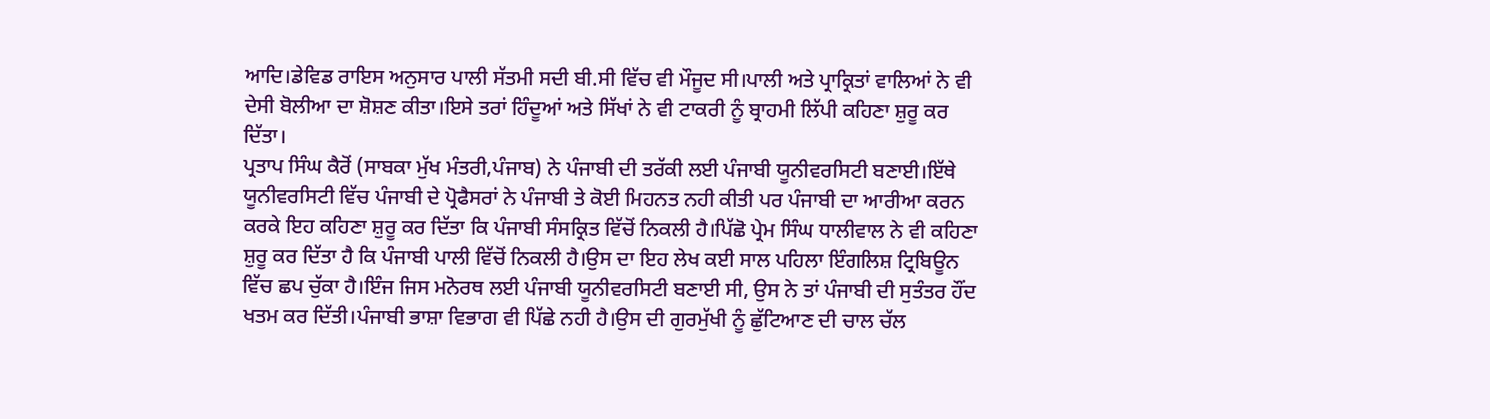ਆਦਿ।ਡੇਵਿਡ ਰਾਇਸ ਅਨੁਸਾਰ ਪਾਲੀ ਸੱਤਮੀ ਸਦੀ ਬੀ.ਸੀ ਵਿੱਚ ਵੀ ਮੌਜੂਦ ਸੀ।ਪਾਲੀ ਅਤੇ ਪ੍ਰਾਕ੍ਰਿਤਾਂ ਵਾਲਿਆਂ ਨੇ ਵੀ ਦੇਸੀ ਬੋਲੀਆ ਦਾ ਸ਼ੋਸ਼ਣ ਕੀਤਾ।ਇਸੇ ਤਰਾਂ ਹਿੰਦੂਆਂ ਅਤੇ ਸਿੱਖਾਂ ਨੇ ਵੀ ਟਾਕਰੀ ਨੂੰ ਬ੍ਰਾਹਮੀ ਲਿੱਪੀ ਕਹਿਣਾ ਸ਼ੁਰੂ ਕਰ ਦਿੱਤਾ।
ਪ੍ਰਤਾਪ ਸਿੰਘ ਕੈਰੋਂ (ਸਾਬਕਾ ਮੁੱਖ ਮੰਤਰੀ,ਪੰਜਾਬ) ਨੇ ਪੰਜਾਬੀ ਦੀ ਤਰੱਕੀ ਲਈ ਪੰਜਾਬੀ ਯੂਨੀਵਰਸਿਟੀ ਬਣਾਈ।ਇੱਥੇ ਯੂਨੀਵਰਸਿਟੀ ਵਿੱਚ ਪੰਜਾਬੀ ਦੇ ਪ੍ਰੋਫੈਸਰਾਂ ਨੇ ਪੰਜਾਬੀ ਤੇ ਕੋਈ ਮਿਹਨਤ ਨਹੀ ਕੀਤੀ ਪਰ ਪੰਜਾਬੀ ਦਾ ਆਰੀਆ ਕਰਨ ਕਰਕੇ ਇਹ ਕਹਿਣਾ ਸ਼ੁਰੂ ਕਰ ਦਿੱਤਾ ਕਿ ਪੰਜਾਬੀ ਸੰਸਕ੍ਰਿਤ ਵਿੱਚੋਂ ਨਿਕਲੀ ਹੈ।ਪਿੱਛੋ ਪ੍ਰੇਮ ਸਿੰਘ ਧਾਲੀਵਾਲ ਨੇ ਵੀ ਕਹਿਣਾ ਸ਼ੁਰੂ ਕਰ ਦਿੱਤਾ ਹੈ ਕਿ ਪੰਜਾਬੀ ਪਾਲੀ ਵਿੱਚੋਂ ਨਿਕਲੀ ਹੈ।ਉਸ ਦਾ ਇਹ ਲੇਖ ਕਈ ਸਾਲ ਪਹਿਲਾ ਇੰਗਲਿਸ਼ ਟ੍ਰਿਬਿਊਨ ਵਿੱਚ ਛਪ ਚੁੱਕਾ ਹੈ।ਇੰਜ ਜਿਸ ਮਨੋਰਥ ਲਈ ਪੰਜਾਬੀ ਯੂਨੀਵਰਸਿਟੀ ਬਣਾਈ ਸੀ, ਉਸ ਨੇ ਤਾਂ ਪੰਜਾਬੀ ਦੀ ਸੁਤੰਤਰ ਹੌਂਦ ਖਤਮ ਕਰ ਦਿੱਤੀ।ਪੰਜਾਬੀ ਭਾਸ਼ਾ ਵਿਭਾਗ ਵੀ ਪਿੱਛੇ ਨਹੀ ਹੈ।ਉਸ ਦੀ ਗੁਰਮੁੱਖੀ ਨੂੰ ਛੁੱਟਿਆਣ ਦੀ ਚਾਲ ਚੱਲ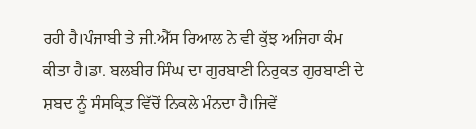ਰਹੀ ਹੈ।ਪੰਜਾਬੀ ਤੇ ਜੀ.ਐੱਸ ਰਿਆਲ ਨੇ ਵੀ ਕੁੱਝ ਅਜਿਹਾ ਕੰਮ ਕੀਤਾ ਹੈ।ਡਾ. ਬਲਬੀਰ ਸਿੰਘ ਦਾ ਗੁਰਬਾਣੀ ਨਿਰੁਕਤ ਗੁਰਬਾਣੀ ਦੇ ਸ਼ਬਦ ਨੂੰ ਸੰਸਕ੍ਰਿਤ ਵਿੱਚੋਂ ਨਿਕਲੇ ਮੰਨਦਾ ਹੈ।ਜਿਵੇਂ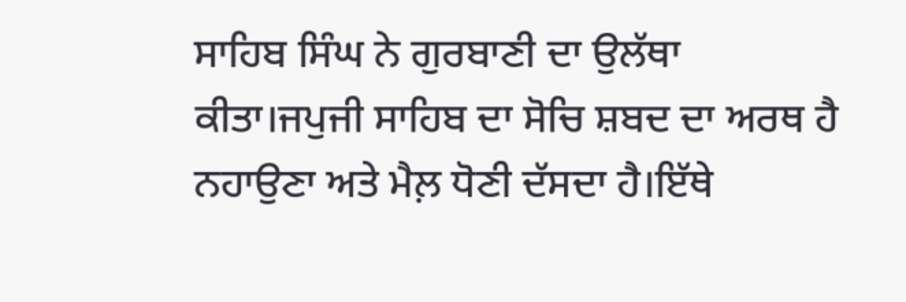ਸਾਹਿਬ ਸਿੰਘ ਨੇ ਗੁਰਬਾਣੀ ਦਾ ਉਲੱਥਾ ਕੀਤਾ।ਜਪੁਜੀ ਸਾਹਿਬ ਦਾ ਸੋਚਿ ਸ਼ਬਦ ਦਾ ਅਰਥ ਹੈ ਨਹਾਉਣਾ ਅਤੇ ਮੈਲ਼ ਧੋਣੀ ਦੱਸਦਾ ਹੈ।ਇੱਥੇ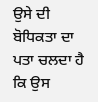ਉਸੇ ਦੀ ਬੋਧਿਕਤਾ ਦਾ ਪਤਾ ਚਲਦਾ ਹੈ ਕਿ ਉਸ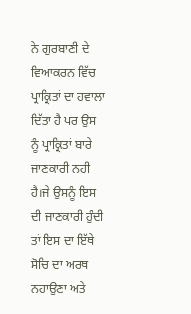ਨੇ ਗੁਰਬਾਣੀ ਦੇ ਵਿਆਕਰਨ ਵਿੱਚ ਪ੍ਰਾਕ੍ਰਿਤਾਂ ਦਾ ਹਵਾਲਾ ਦਿੱਤਾ ਹੈ ਪਰ ਉਸ ਨੂੰ ਪ੍ਰਾਕ੍ਰਿਤਾਂ ਬਾਰੇ ਜਾਣਕਾਰੀ ਨਹੀ ਹੈ।ਜੇ ਉਸਨੂੰ ਇਸ ਦੀ ਜਾਣਕਾਰੀ ਹੁੰਦੀ ਤਾਂ ਇਸ ਦਾ ਇੱਥੇ ਸੋਚਿ ਦਾ ਅਰਥ ਨਹਾਉਣਾ ਅਤੇ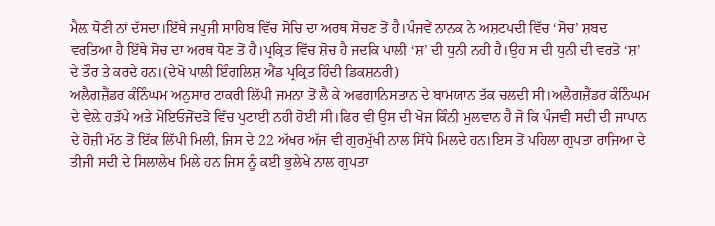ਮੈਲ਼ ਧੋਣੀ ਨਾਂ ਦੱਸਦਾ।ਇੱਥੇ ਜਪੁਜੀ ਸਾਹਿਬ ਵਿੱਚ ਸੋਚਿ ਦਾ ਅਰਥ ਸੋਚਣ ਤੋਂ ਹੈ।ਪੰਜਵੇਂ ਨਾਨਕ ਨੇ ਅਸ਼ਟਪਦੀ ਵਿੱਚ ‘ਸੋਚ’ ਸ਼ਬਦ ਵਰਤਿਆ ਹੈ ਇੱਥੇ ਸੋਚ ਦਾ ਅਰਥ ਧੋਣ ਤੋਂ ਹੈ।ਪ੍ਰਕ੍ਰਿਤ ਵਿੱਚ ਸ਼ੋਚ ਹੈ ਜਦਕਿ ਪਾਲੀ ‘ਸ਼’ ਦੀ ਧੁਨੀ ਨਹੀ ਹੈ।ਉਹ ਸ ਦੀ ਧੁਨੀ ਦੀ ਵਰਤੋ ‘ਸ਼’ ਦੇ ਤੌਰ ਤੇ ਕਰਦੇ ਹਨ।(ਦੇਖੋ ਪਾਲੀ ਇੰਗਲਿਸ਼ ਐਂਡ ਪ੍ਰਕ੍ਰਿਤ ਹਿੰਦੀ ਡਿਕਸ਼ਨਰੀ)
ਅਲੈਗਜ਼ੈਂਡਰ ਕੰਨਿੰਘਮ ਅਨੁਸਾਰ ਟਾਕਰੀ ਲਿੱਪੀ ਜਮਨਾ ਤੋਂ ਲੈ ਕੇ ਅਫਗਾਨਿਸਤਾਨ ਦੇ ਬਾਮਯਾਨ ਤੱਕ ਚਲਦੀ ਸੀ।ਅਲੈਗਜ਼ੈਂਡਰ ਕੰਨਿੰਘਮ ਦੇ ਵੇਲ਼ੇ ਹੜੱਪੇ ਅਤੇ ਮੋਇਓਜੋਂਦੜੋ ਵਿੱਚ ਪੁਟਾਈ ਨਹੀ ਹੋਈ ਸੀ।ਫਿਰ ਵੀ ਉਸ ਦੀ ਖੋਜ ਕਿੰਨੀ ਮੁਲਵਾਨ ਹੈ ਜੋ ਕਿ ਪੰਜਵੀ ਸਦੀ ਦੀ ਜਾਪਾਨ ਦੇ ਹੋਜ਼ੀ ਮੱਠ ਤੋਂ ਇੱਕ ਲਿੱਪੀ ਮਿਲੀ, ਜਿਸ ਦੇ 22 ਅੱਖਰ ਅੱਜ ਵੀ ਗੁਰਮੁੱਖੀ ਨਾਲ ਸਿੱਧੇ ਮਿਲਦੇ ਹਨ।ਇਸ ਤੋਂ ਪਹਿਲਾ ਗੁਪਤਾ ਰਾਜਿਆ ਦੇ ਤੀਜੀ ਸਦੀ ਦੇ ਸਿਲਾਲੇਖ ਮਿਲੇ ਹਨ ਜਿਸ ਨੂੰ ਕਈ ਭੁਲੇਖੇ ਨਾਲ ਗੁਪਤਾ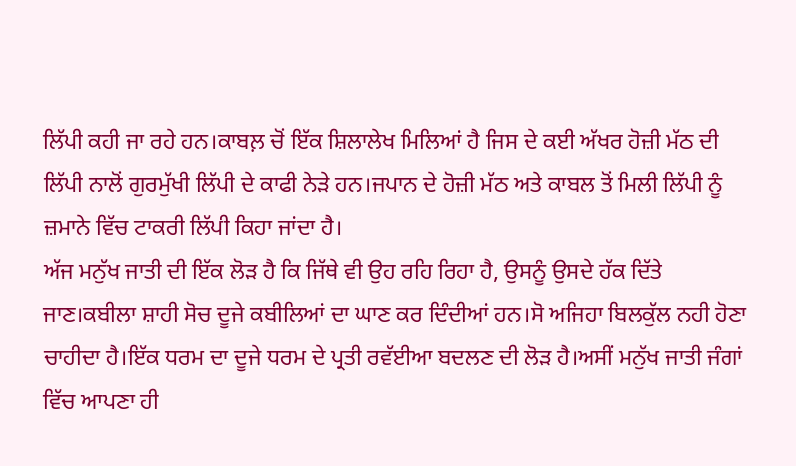ਲਿੱਪੀ ਕਹੀ ਜਾ ਰਹੇ ਹਨ।ਕਾਬਲ਼ ਚੋਂ ਇੱਕ ਸ਼ਿਲਾਲੇਖ ਮਿਲਿਆਂ ਹੈ ਜਿਸ ਦੇ ਕਈ ਅੱਖਰ ਹੋਜ਼ੀ ਮੱਠ ਦੀ ਲਿੱਪੀ ਨਾਲੋਂ ਗੁਰਮੁੱਖੀ ਲਿੱਪੀ ਦੇ ਕਾਫੀ ਨੇੜੇ ਹਨ।ਜਪਾਨ ਦੇ ਹੋਜ਼ੀ ਮੱਠ ਅਤੇ ਕਾਬਲ ਤੋਂ ਮਿਲੀ ਲਿੱਪੀ ਨੂੰ ਜ਼ਮਾਨੇ ਵਿੱਚ ਟਾਕਰੀ ਲਿੱਪੀ ਕਿਹਾ ਜਾਂਦਾ ਹੈ।
ਅੱਜ ਮਨੁੱਖ ਜਾਤੀ ਦੀ ਇੱਕ ਲੋੜ ਹੈ ਕਿ ਜਿੱਥੇ ਵੀ ਉਹ ਰਹਿ ਰਿਹਾ ਹੈ, ਉਸਨੂੰ ਉਸਦੇ ਹੱਕ ਦਿੱਤੇ ਜਾਣ।ਕਬੀਲਾ ਸ਼ਾਹੀ ਸੋਚ ਦੂਜੇ ਕਬੀਲਿਆਂ ਦਾ ਘਾਣ ਕਰ ਦਿੰਦੀਆਂ ਹਨ।ਸੋ ਅਜਿਹਾ ਬਿਲਕੁੱਲ ਨਹੀ ਹੋਣਾ ਚਾਹੀਦਾ ਹੈ।ਇੱਕ ਧਰਮ ਦਾ ਦੂਜੇ ਧਰਮ ਦੇ ਪ੍ਰਤੀ ਰਵੱਈਆ ਬਦਲਣ ਦੀ ਲੋੜ ਹੈ।ਅਸੀਂ ਮਨੁੱਖ ਜਾਤੀ ਜੰਗਾਂ ਵਿੱਚ ਆਪਣਾ ਹੀ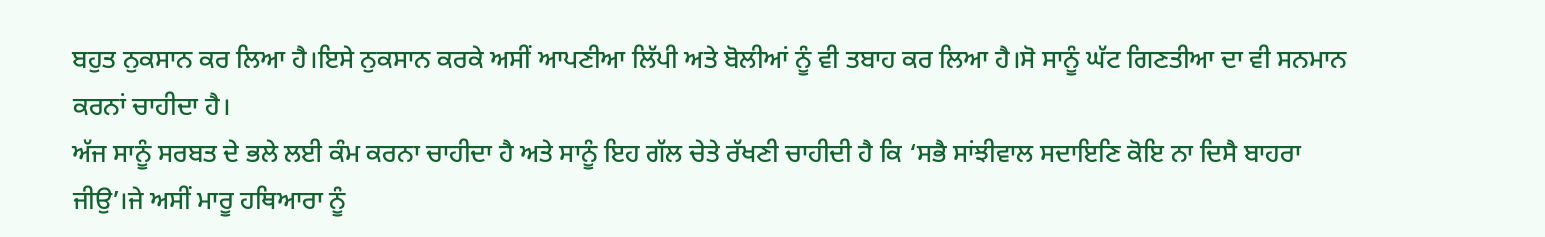ਬਹੁਤ ਨੁਕਸਾਨ ਕਰ ਲਿਆ ਹੈ।ਇਸੇ ਨੁਕਸਾਨ ਕਰਕੇ ਅਸੀਂ ਆਪਣੀਆ ਲਿੱਪੀ ਅਤੇ ਬੋਲੀਆਂ ਨੂੰ ਵੀ ਤਬਾਹ ਕਰ ਲਿਆ ਹੈ।ਸੋ ਸਾਨੂੰ ਘੱਟ ਗਿਣਤੀਆ ਦਾ ਵੀ ਸਨਮਾਨ ਕਰਨਾਂ ਚਾਹੀਦਾ ਹੈ।
ਅੱਜ ਸਾਨੂੰ ਸਰਬਤ ਦੇ ਭਲੇ ਲਈ ਕੰਮ ਕਰਨਾ ਚਾਹੀਦਾ ਹੈ ਅਤੇ ਸਾਨੂੰ ਇਹ ਗੱਲ ਚੇਤੇ ਰੱਖਣੀ ਚਾਹੀਦੀ ਹੈ ਕਿ ‘ਸਭੈ ਸਾਂਝੀਵਾਲ ਸਦਾਇਣਿ ਕੋਇ ਨਾ ਦਿਸੈ ਬਾਹਰਾ ਜੀਉ’।ਜੇ ਅਸੀਂ ਮਾਰੂ ਹਥਿਆਰਾ ਨੂੰ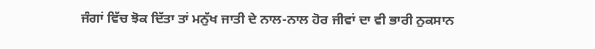ਜੰਗਾਂ ਵਿੱਚ ਝੋਕ ਦਿੱਤਾ ਤਾਂ ਮਨੁੱਖ ਜਾਤੀ ਦੇ ਨਾਲ-ਨਾਲ ਹੋਰ ਜੀਵਾਂ ਦਾ ਵੀ ਭਾਰੀ ਨੁਕਸਾਨ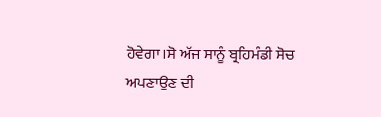ਹੋਵੇਗਾ।ਸੋ ਅੱਜ ਸਾਨੂੰ ਬ੍ਰਹਿਮੰਡੀ ਸੋਚ ਅਪਣਾਉਣ ਦੀ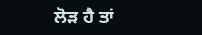ਲੋੜ ਹੈ ਤਾਂ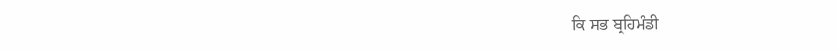ਕਿ ਸਭ ਬ੍ਰਹਿਮੰਡੀ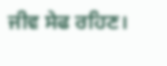ਜੀਵ ਸੇਫ ਰਹਿਣ।